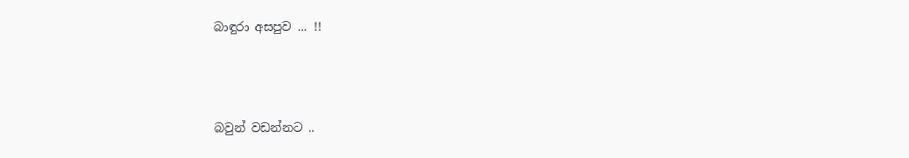බාඳුරා අසපුව ... !!



බවුන් වඩන්නට ..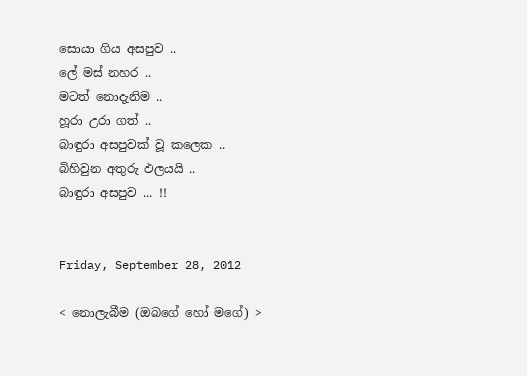සොයා ගිය අසපුව ..
ලේ මස් නහර ..
මටත් නොදැනිම ..
හූරා උරා ගත් ..
බාඳුරා අසපුවක් වූ කලෙක ..
බිහිවුන අතුරු ඵලයයි ..
බාඳුරා අසපුව ... !!


Friday, September 28, 2012

< නොලැබීම (ඔබගේ හෝ මගේ) >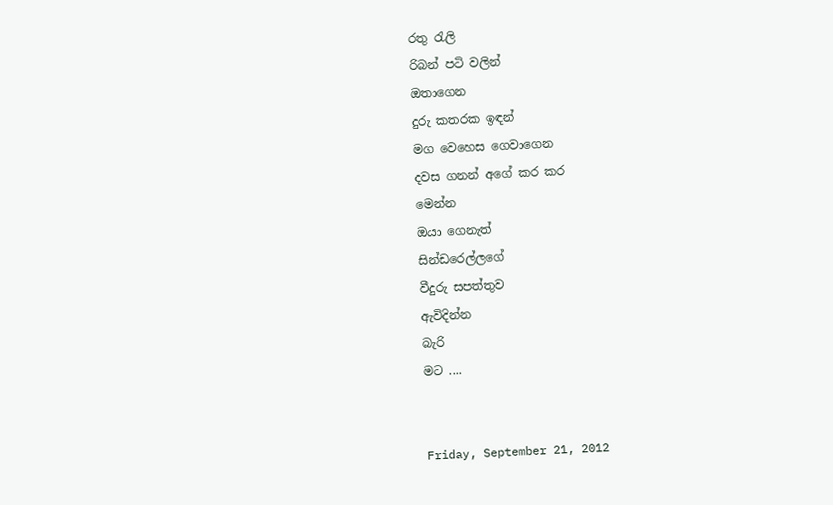රතු රැලි
රිබන් පටි වලින්
ඔතාගෙන
දුරු කතරක ඉඳන්
මග වෙහෙස ගෙවාගෙන
දවස ගනන් අගේ කර කර
මෙන්න
ඔයා ගෙනැත්
සින්ඩරෙල්ලගේ
වීදුරු සපත්තුව
ඇවිදින්න
බැරි
මට ....


Friday, September 21, 2012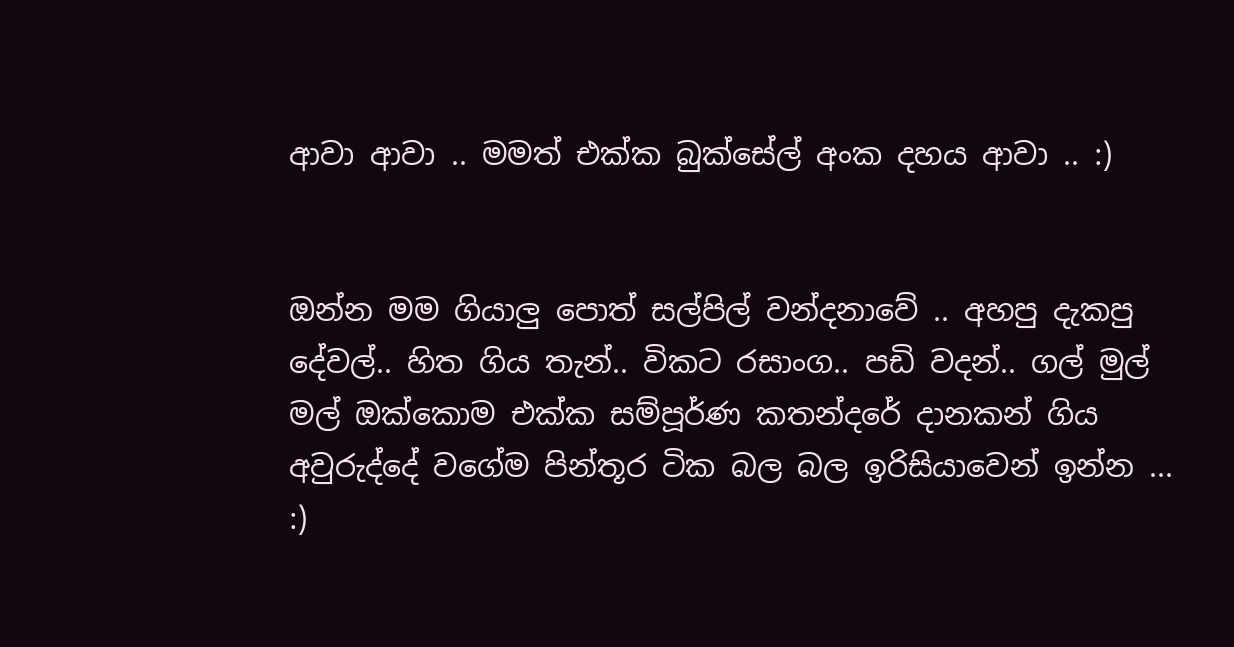ආවා ආවා .. මමත් එක්ක බුක්සේල් අංක දහය ආවා .. :)


ඔන්න මම ගියාලු පොත් සල්පිල් වන්දනාවේ .. අහපු දැකපු දේවල්.. හිත ගිය තැන්.. විකට රසාංග.. පඩි වදන්.. ගල් මුල් මල් ඔක්කොම එක්ක සම්පූර්ණ කතන්දරේ දානකන් ගිය අවුරුද්දේ වගේම පින්තූර ටික බල බල ඉරිසියාවෙන් ඉන්න ... :)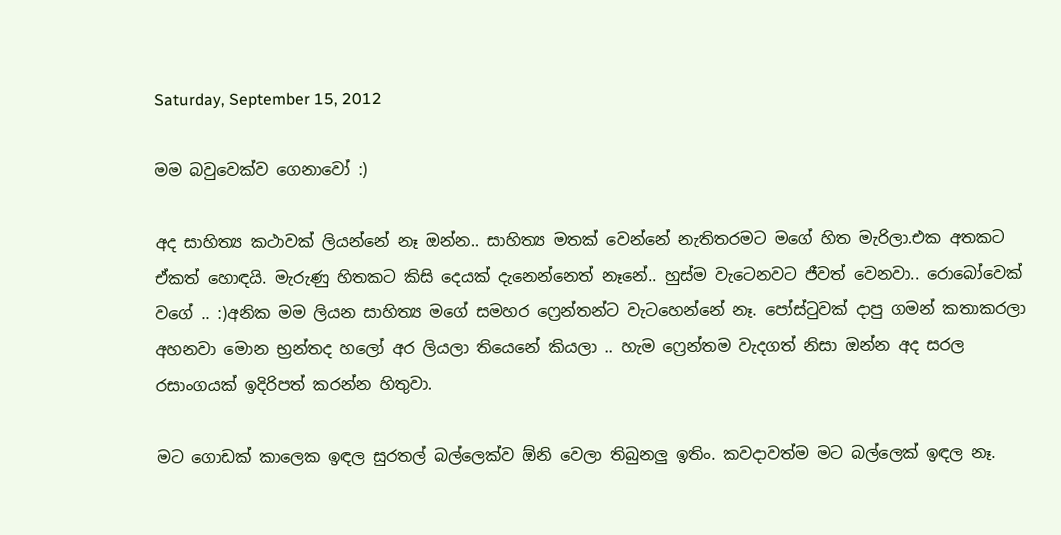Saturday, September 15, 2012

මම බවුවෙක්ව ගෙනාවෝ :)

අද සාහිත්‍ය කථාවක් ලියන්නේ නෑ ඔන්න.. සාහිත්‍ය මතක් වෙන්නේ නැතිතරමට මගේ හිත මැරිලා.එක අතකට ඒකත් හොඳයි. මැරුණු හිතකට කිසි දෙයක් දැනෙන්නෙත් නෑනේ.. හුස්ම වැටෙනවට ජීවත් වෙනවා.. රොබෝවෙක් වගේ .. :)අනික මම ලියන සාහිත්‍ය මගේ සමහර ෆ්‍රෙන්තන්ට වැටහෙන්නේ නෑ. පෝස්ටුවක් දාපු ගමන් කතාකරලා අහනවා මොන භ්‍රන්තද හලෝ අර ලියලා තියෙනේ කියලා .. හැම ෆ්‍රෙන්තම වැදගත් නිසා ඔන්න අද සරල රසාංගයක් ඉදිරිපත් කරන්න හිතුවා.

මට ගොඩක් කාලෙක ඉඳල සුරතල් බල්ලෙක්ව ඕනි වෙලා තිබුනලු ඉතිං. කවදාවත්ම මට බල්ලෙක් ඉඳල නෑ.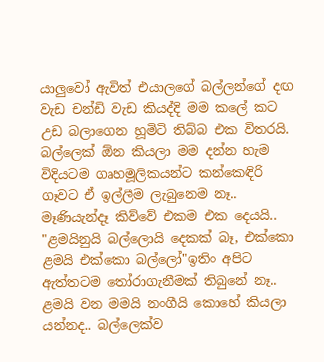යාලුවෝ ඇවිත් එයාලගේ බල්ලන්ගේ දඟ වැඩ චන්ඩි වැඩ කියද්දි මම කලේ කට උඩ බලාගෙන හූමිටි තිබ්බ එක විතරයි. බල්ලෙක් ඕන කියලා මම දන්න හැම විදියටම ගෘහමූලිකයන්ට කන්කෙඳිරි ගෑවට ඒ ඉල්ලීම ලැබුනෙම නෑ.. මෑණියැන්දෑ කිව්වේ එකම එක දෙයයි.. "ළමයිනුයි බල්ලොයි දෙකක් බෑ, එක්කො ළමයි එක්කො බල්ලෝ"ඉතිං අපිට ඇත්තටම තෝරාගැනීමක් තිබුනේ නෑ.. ළමයි වන මමයි නංගීයි කොහේ කියලා යන්නද.. බල්ලෙක්ව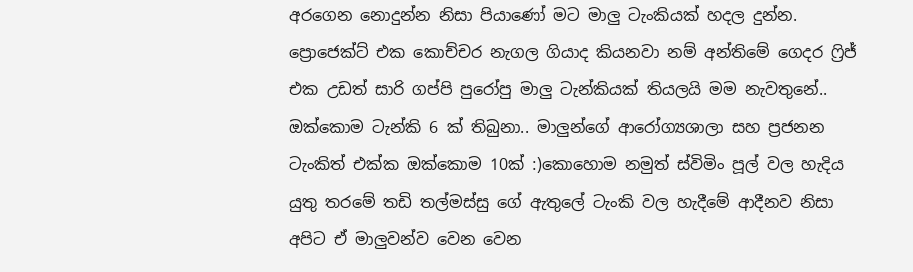අරගෙන නොදුන්න නිසා පියාණෝ මට මාලු ටැංකියක් හදල දුන්න. ප්‍රොජෙක්ට් එක කොච්චර නැගල ගියාද කියනවා නම් අන්තිමේ ගෙදර ෆ්‍රිජ් එක උඩත් සාරි ගප්පි පුරෝපු මාලු ටැන්කියක් තියලයි මම නැවතුනේ.. ඔක්කොම ටැන්කි 6 ක් තිබුනා.. මාලුන්ගේ ආරෝග්‍යශාලා සහ ප්‍රජනන ටැංකිත් එක්ක ඔක්කොම 10ක් :)කොහොම නමුත් ස්විමිං පූල් වල හැදිය යුතු තරමේ තඩි තල්මස්සු ගේ ඇතුලේ ටැංකි වල හැදීමේ ආදීනව නිසා අපිට ඒ මාලුවන්ව වෙන වෙන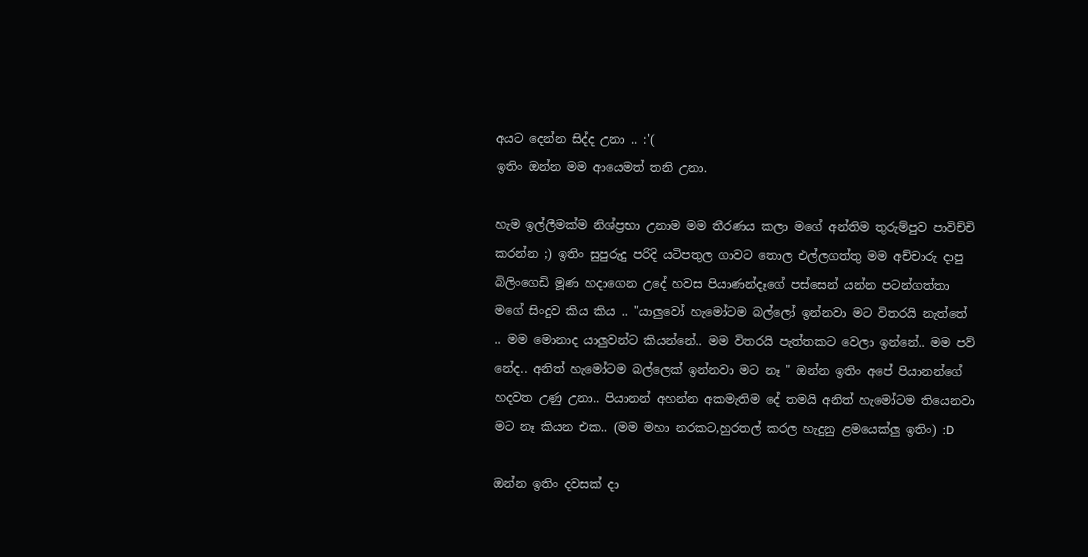අයට දෙන්න සිද්ද උනා .. :'(
ඉතිං ඔන්න මම ආයෙමත් තනි උනා.

හැම ඉල්ලීමක්ම නිශ්ප්‍රභා උනාම මම තීරණය කලා මගේ අන්තිම තුරුම්පුව පාවිච්චි කරන්න ;) ඉතිං සුපුරුදු පරිදි යටිපතුල ගාවට තොල එල්ලගත්තු මම අච්චාරු දාපු බිලිංගෙඩි මූණ හදාගෙන උදේ හවස පියාණන්දෑගේ පස්සෙන් යන්න පටන්ගත්තා මගේ සිංදුව කිය කිය .. "යාලුවෝ හැමෝටම බල්ලෝ ඉන්නවා මට විතරයි නැත්තේ .. මම මොනාද යාලුවන්ට කියන්නේ.. මම විතරයි පැත්තකට වෙලා ඉන්නේ.. මම පව් නේද.. අනිත් හැමෝටම බල්ලෙක් ඉන්නවා මට නෑ " ඔන්න ඉතිං අපේ පියානන්ගේ හදවත උණු උනා.. පියානන් අහන්න අකමැතිම දේ තමයි අනිත් හැමෝටම තියෙනවා මට නෑ කියන එක.. (මම මහා නරකට,හුරතල් කරල හැදුනු ළමයෙක්ලු ඉතිං) :D

ඔන්න ඉතිං දවසක් දා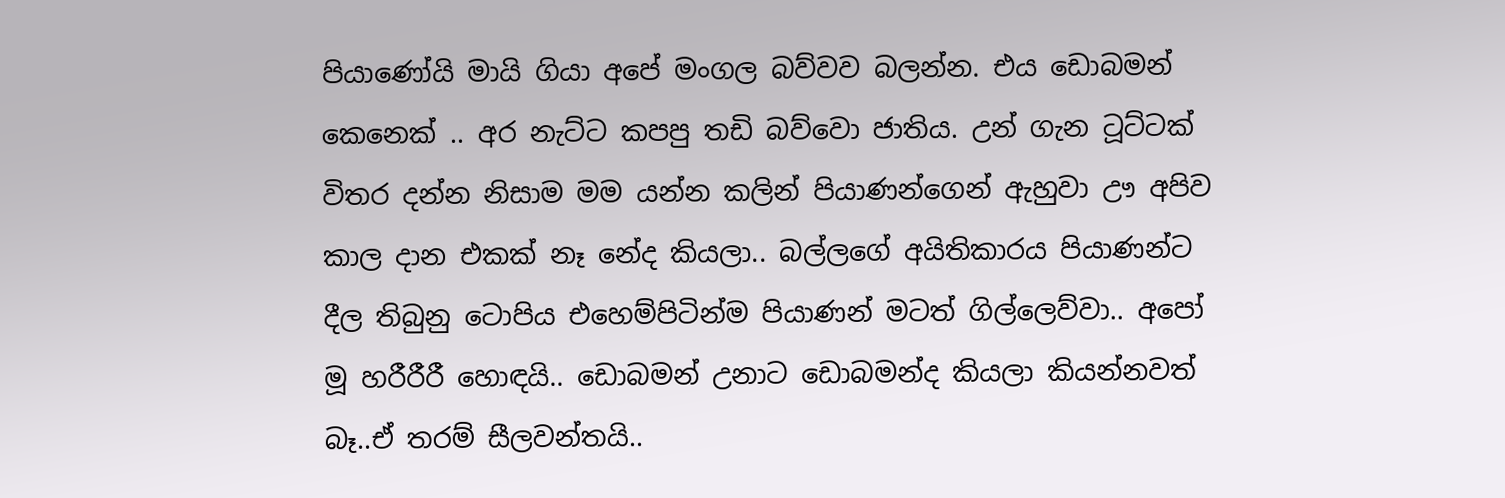පියාණෝයි මායි ගියා අපේ මංගල බව්වව බලන්න. එය ඩොබමන් කෙනෙක් .. අර නැට්ට කපපු තඩි බව්වො ජාතිය. උන් ගැන ටූට්ටක් විතර දන්න නිසාම මම යන්න කලින් පි‍යාණන්ගෙන් ඇහුවා ඌ අපිව කාල දාන එකක් නෑ නේද කියලා.. බල්ලගේ අයිතිකාරය පියාණන්ට දීල තිබුනු ටොපිය එහෙම්පිටින්ම පියාණන් මටත් ගිල්ලෙව්වා.. අපෝ මූ හරීරීරී හොඳයි.. ඩොබමන් උනාට ඩොබමන්ද කියලා කියන්නවත් බෑ..ඒ තරම් සීලවන්තයි..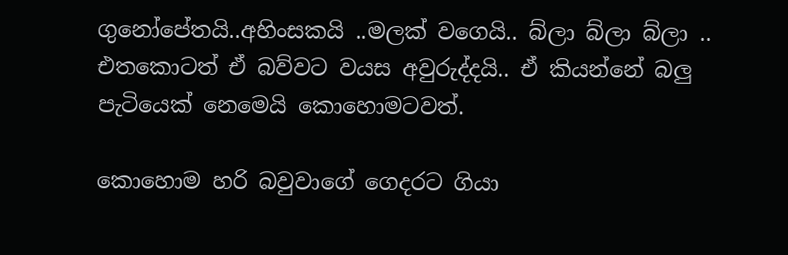ගුනෝපේතයි..අහිංසකයි ..මලක් වගෙයි.. බ්ලා බ්ලා බ්ලා .. එතකොටත් ඒ බව්වට වයස අවුරුද්දයි.. ඒ කියන්නේ බලු පැටියෙක් නෙමෙයි කොහොමටවත්.

කොහොම හරි බවුවාගේ ගෙදරට ගියා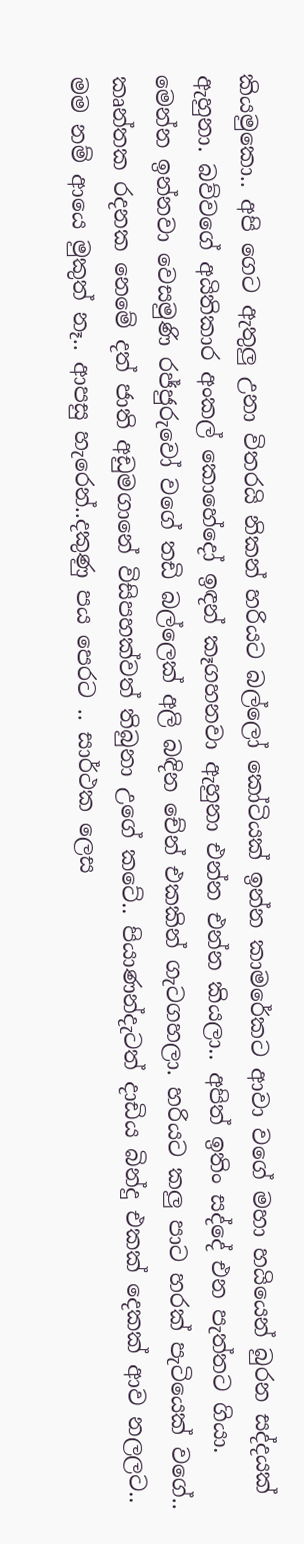කියමුකො.. අපි ගෙට ඇතුලු උනා විතරයි නිකන් හරියට බල්ලෝ කෝටියක් ඉන්න කාමරේකට ආවා වගේ මහා හයියෙන් බුරන සද්දයක් ඇහුනා. බව්වගේ අයිතිකාර අංකල් කොහේදෝ ඉඳන් කෑගහනවා ඇහුනා එන්න එන්න කියලා.. අපිත් ඉතිං සද්දේ එන පැත්තට ගියා. මෙන්න ඉන්නවා වෙසමුණි රජ්ජුරුවෝ වගේ තඩි බල්ලෙක් අලි බඳින චේන් එකකින් ගැටගහලා. හරියට කලු පාට හරක් පැටියෙක් වගේ.. කෘන්තක රදනක නෙමේ දත් ජාති අඩුමගානේ විසිපහක්වත් තිබුනා උගේ කටේ.. පියාණන්දැටත් දාඩිය බින්දු එකක් දෙකක් ආව නලලට.. මම නම් ආයෙ මුකුත් නෑ.. ආපසු හැරෙන්..දකුණු පය පෙරට .. සාර්ථක ලෙස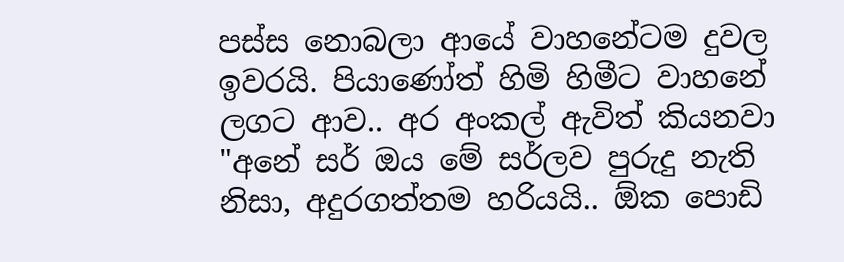පස්ස නොබලා ආයේ වාහනේටම දුවල ඉවරයි. පියාණෝත් හිමි හිමීට වාහනේ ලගට ආව.. අර අංකල් ඇවිත් කියනවා "අනේ සර් ඔය මේ සර්ලව පුරුදු නැති නිසා, අදුරගත්තම හරියයි.. ඕක පොඩි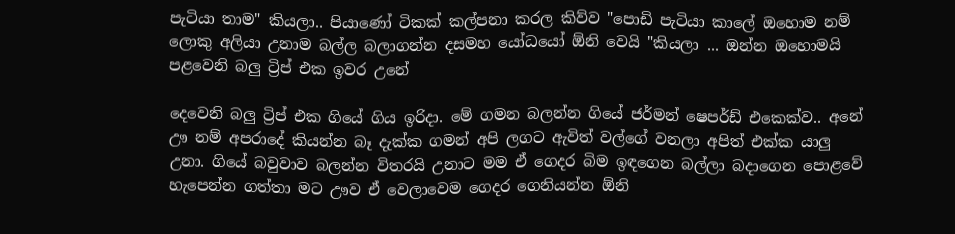පැටියා තාම" කියලා.. පියාණෝ ටිකක් කල්පනා කරල කිව්ව "පොඩි පැටියා කාලේ ඔහොම නම් ලොකු අලියා උනාම බල්ල බලාගන්න දසමහ යෝධයෝ ඕනි වෙයි "කියලා ... ඔන්න ඔහොමයි පළවෙනි බලු ට්‍රිප් එක ඉවර උනේ

දෙවෙනි බලු ට්‍රිප් එක ගියේ ගිය ඉරිදා. මේ ගමන බලන්න ගියේ ජර්මන් ෂෙපර්ඩ් එකෙක්ව.. අනේ ඌ නම් අපරාදේ කියන්න බෑ දැක්ක ගමන් අපි ලගට ඇවිත් වල්ගේ වනලා අපිත් එක්ක යාලු උනා. ගියේ බවුවාව බලන්න විතරයි උනාට මම ඒ ගෙදර බිම ඉඳගෙන බල්ලා බදාගෙන පොළවේ හැපෙන්න ගත්තා මට ඌව ඒ වෙලාවෙම ගෙදර ගෙනියන්න ඕනි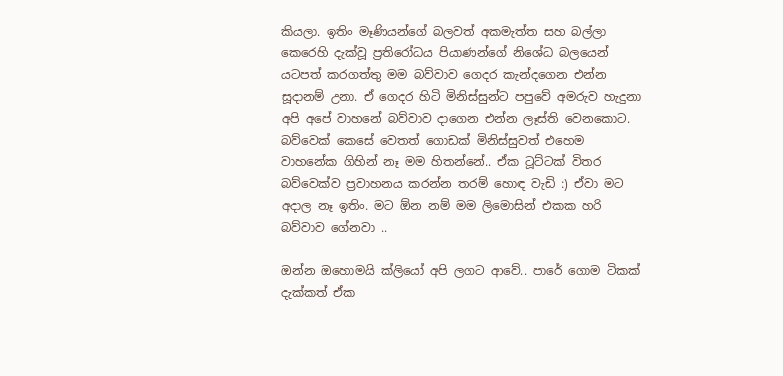කියලා. ඉතිං මෑණියන්ගේ බලවත් අකමැත්ත සහ බල්ලා කෙරෙහි දැක්වූ ප්‍රතිරෝධය පියාණන්ගේ නිශේධ බලයෙන් යටපත් කරගත්තු මම බව්වාව ගෙදර කැන්දගෙන එන්න සූදානම් උනා. ඒ ගෙදර හිටි මිනිස්සුන්ට පපුවේ අමරුව හැදුනා අපි අපේ වාහනේ බව්වාව දාගෙන එන්න ලෑස්ති වෙනකොට. බව්වෙක් කෙසේ වෙතත් ගොඩක් මිනිස්සුවත් එහෙම වාහනේක ගිහින් නෑ මම හිතන්නේ.. ඒක ටූට්ටක් විතර බව්වෙක්ව ප්‍රවාහනය කරන්න තරම් හොඳ වැඩි :) ඒවා මට අදාල නෑ ඉතිං. මට ඕන නම් මම ලිමොසින් එකක හරි බව්වාව ගේනවා ..

ඔන්න ඔහොමයි ක්ලියෝ අපි ලගට ආවේ.. පාරේ ගොම ටිකක් දැක්කත් ඒක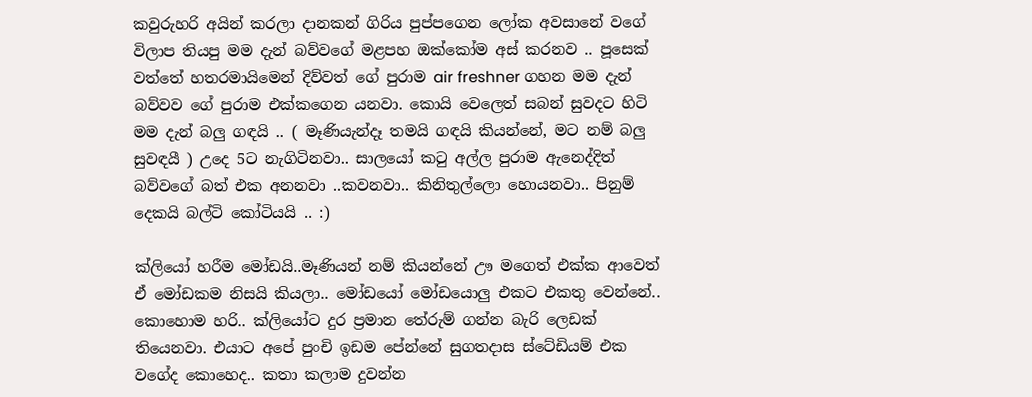කවුරුහරි අයින් කරලා දානකන් ගිරිය පුප්පගෙන ලෝක අවසානේ වගේ විලාප තියපු මම දැන් බව්වගේ මළපහ ඔක්කෝම අස් කරනව .. පූසෙක් වත්තේ හතරමායිමෙන් දිව්වත් ගේ පුරාම air freshner ගහන මම දැන් බව්වව ගේ පුරාම එක්කගෙන යනවා. කොයි වෙලෙත් සබන් සුවදට හිටි මම දැන් බලු ගඳයි .. ( මෑණියැන්දෑ තමයි ගඳයි කියන්නේ, මට නම් බලු සුවඳයී ) උදෙ 5ට නැගිටිනවා.. සාලයෝ කටු අල්ල පුරාම ඇනෙද්දිත් බව්වගේ බත් එක අනනවා ..කවනවා.. කිනිතුල්ලො හොයනවා.. පිනුම් දෙකයි බල්ටි කෝටියයි .. :)

ක්ලියෝ හරීම මෝඩයි..මෑණියන් නම් කියන්නේ ඌ මගෙත් එක්ක ආවෙත් ඒ මෝඩකම නිසයි කියලා.. මෝඩයෝ මෝඩයොලු එකට එකතු වෙන්නේ.. කොහොම හරි.. ක්ලියෝට දුර ප්‍රමාන තේරුම් ගන්න බැරි ලෙඩක් තියෙනවා. එයාට අපේ පුංචි ඉඩම පේන්නේ සුගතදාස ස්ටේඩියම් එක වගේද කොහෙද.. කතා කලාම දුවන්න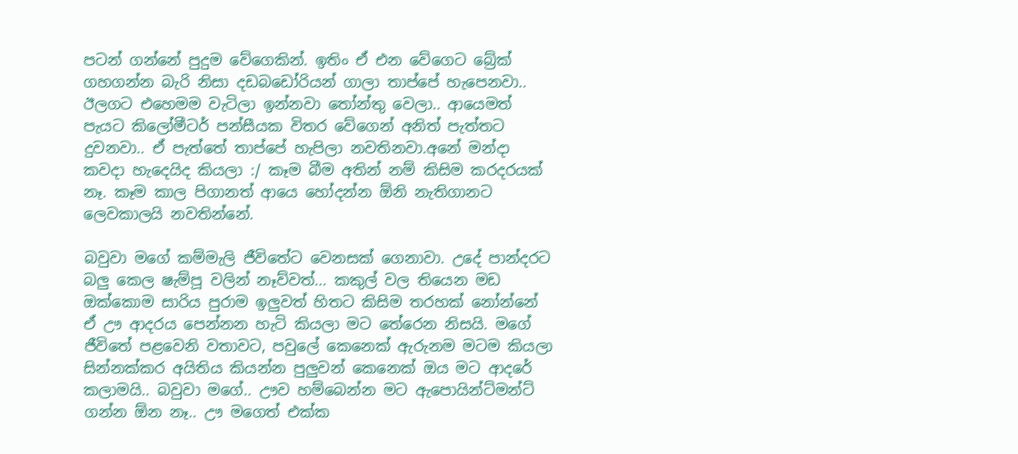පටන් ගන්නේ පුදුම වේගෙකින්. ඉතිං ඒ එන වේගෙට බ්‍රේක් ගහගන්න බැරි නිසා දඩබඩෝරියන් ගාලා තාප්පේ හැපෙනවා.. ඊලගට එහෙමම වැටිලා ඉන්නවා තෝන්තු වෙලා.. ආයෙමත් පැයට කිලෝමීටර් පන්සීයක විතර වේගෙන් අනිත් පැත්තට දුවනවා.. ඒ පැත්තේ තාප්පේ හැපිලා නවතිනවා.අනේ මන්දා කවදා හැදෙයිද කියලා :/ කෑම බීම අතින් නම් කිසිම කරදරයක් නෑ. කෑම කාල පිගානත් ආයෙ හෝදන්න ඕනි නැතිගානට ලෙවකාලයි නවතින්නේ.

බවුවා මගේ කම්මැලි ජීවිතේට වෙනසක් ගෙනාවා. උදේ පාන්දරට බලු කෙල ෂැම්පූ වලින් නෑව්වත්... කකුල් වල තියෙන මඩ ඔක්කොම සාරිය පුරාම ඉලුවත් හිතට කිසිම තරහක් නෝන්නේ ඒ ඌ ආදරය පෙන්නන හැටි කියලා මට තේරෙන නිසයි. මගේ ජීවිතේ පළවෙනි වතාවට, පවුලේ කෙනෙක් ඇරුනම මටම කියලා සින්නක්කර අයිතිය කියන්න පුලුවන් කෙනෙක් ඔය මට ආදරේ කලාමයි.. බවුවා මගේ.. ඌව හම්බෙන්න මට ඇපොයින්ට්මන්ට් ගන්න ඕන නෑ.. ඌ මගෙත් එක්ක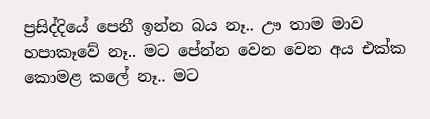ප්‍රසිද්දියේ පෙනී ඉන්න බය නෑ.. ඌ තාම මාව හපාකෑවේ නෑ.. මට පේන්න වෙන වෙන අය එක්ක කොමළ කලේ නෑ.. මට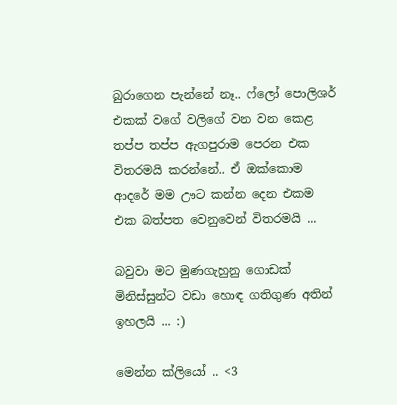බුරාගෙන පැන්නේ නෑ.. ෆ්ලෝ පොලිශර් එකක් වගේ වලිගේ වන වන කෙළ තප්ප තප්ප ඇගපුරාම පෙරන එක විතරමයි කරන්නේ.. ඒ ඔක්කොම ආදරේ මම ඌට කන්න දෙන එකම එක බත්පත වෙනුවෙන් විතරමයි ...

බවුවා මට මුණගැහුනු ගොඩක් මිනිස්සුන්ට වඩා හොඳ ගතිගුණ අතින් ඉහලයි ... :)

මෙන්න ක්ලියෝ .. <3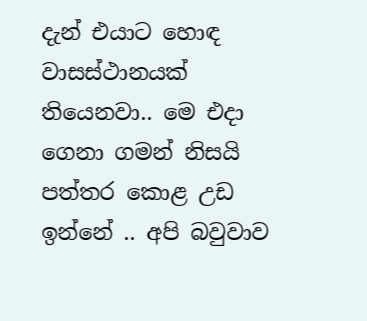දැන් එයාට හොඳ වාසස්ථානයක් තියෙනවා.. මෙ එදා ගෙනා ගමන් නිසයි පත්තර කොළ උඩ ඉන්නේ .. අපි බවුවාව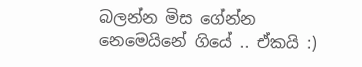බලන්න මිස ගේන්න නෙමෙයිනේ ගියේ .. ඒකයි :)